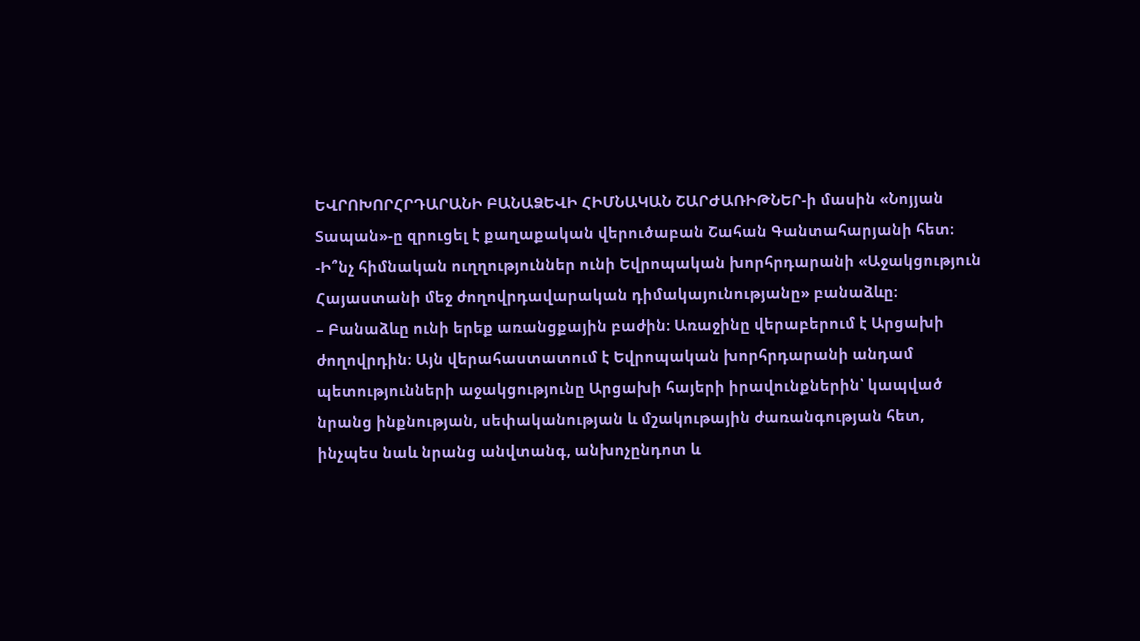ԵՎՐՈԽՈՐՀՐԴԱՐԱՆԻ ԲԱՆԱՁԵՎԻ ՀԻՄՆԱԿԱՆ ՇԱՐԺԱՌԻԹՆԵՐ-ի մասին «Նոյյան Տապան»-ը զրուցել է քաղաքական վերուծաբան Շահան Գանտահարյանի հետ։
-Ի՞նչ հիմնական ուղղություններ ունի Եվրոպական խորհրդարանի «Աջակցություն Հայաստանի մեջ ժողովրդավարական դիմակայունությանը» բանաձևը։
– Բանաձևը ունի երեք առանցքային բաժին։ Առաջինը վերաբերում է Արցախի ժողովրդին։ Այն վերահաստատում է Եվրոպական խորհրդարանի անդամ պետությունների աջակցությունը Արցախի հայերի իրավունքներին՝ կապված նրանց ինքնության, սեփականության և մշակութային ժառանգության հետ, ինչպես նաև նրանց անվտանգ, անխոչընդոտ և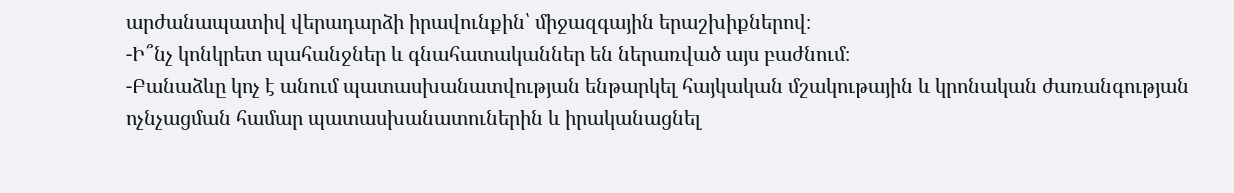արժանապատիվ վերադարձի իրավունքին՝ միջազգային երաշխիքներով։
-Ի՞նչ կոնկրետ պահանջներ և գնահատականներ են ներառված այս բաժնում։
-Բանաձևը կոչ է անում պատասխանատվության ենթարկել հայկական մշակութային և կրոնական ժառանգության ոչնչացման համար պատասխանատուներին և իրականացնել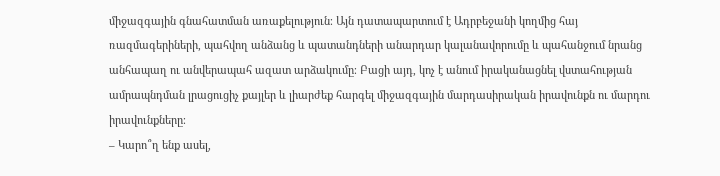միջազգային գնահատման առաքելություն։ Այն դատապարտում է Ադրբեջանի կողմից հայ ռազմագերիների, պահվող անձանց և պատանդների անարդար կալանավորումը և պահանջում նրանց անհապաղ ու անվերապահ ազատ արձակումը։ Բացի այդ, կոչ է անում իրականացնել վստահության ամրապնդման լրացուցիչ քայլեր և լիարժեք հարգել միջազգային մարդասիրական իրավունքն ու մարդու իրավունքները։
– Կարո՞ղ ենք ասել,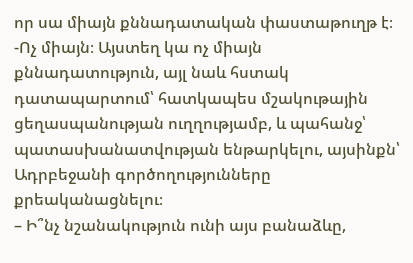որ սա միայն քննադատական փաստաթուղթ է։
-Ոչ միայն։ Այստեղ կա ոչ միայն քննադատություն, այլ նաև հստակ դատապարտում՝ հատկապես մշակութային ցեղասպանության ուղղությամբ, և պահանջ՝ պատասխանատվության ենթարկելու, այսինքն՝ Ադրբեջանի գործողությունները քրեականացնելու։
– Ի՞նչ նշանակություն ունի այս բանաձևը,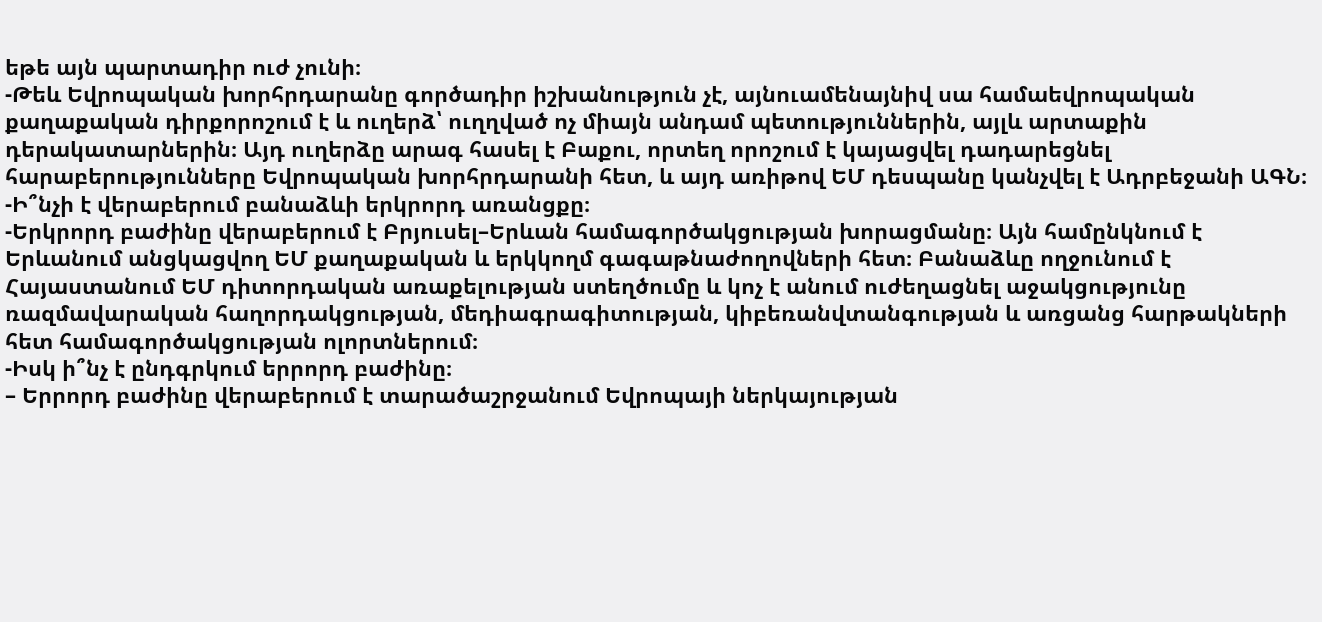եթե այն պարտադիր ուժ չունի։
-Թեև Եվրոպական խորհրդարանը գործադիր իշխանություն չէ, այնուամենայնիվ սա համաեվրոպական քաղաքական դիրքորոշում է և ուղերձ՝ ուղղված ոչ միայն անդամ պետություններին, այլև արտաքին դերակատարներին։ Այդ ուղերձը արագ հասել է Բաքու, որտեղ որոշում է կայացվել դադարեցնել հարաբերությունները Եվրոպական խորհրդարանի հետ, և այդ առիթով ԵՄ դեսպանը կանչվել է Ադրբեջանի ԱԳՆ։
-Ի՞նչի է վերաբերում բանաձևի երկրորդ առանցքը։
-Երկրորդ բաժինը վերաբերում է Բրյուսել–Երևան համագործակցության խորացմանը։ Այն համընկնում է Երևանում անցկացվող ԵՄ քաղաքական և երկկողմ գագաթնաժողովների հետ։ Բանաձևը ողջունում է Հայաստանում ԵՄ դիտորդական առաքելության ստեղծումը և կոչ է անում ուժեղացնել աջակցությունը ռազմավարական հաղորդակցության, մեդիագրագիտության, կիբեռանվտանգության և առցանց հարթակների հետ համագործակցության ոլորտներում։
-Իսկ ի՞նչ է ընդգրկում երրորդ բաժինը։
– Երրորդ բաժինը վերաբերում է տարածաշրջանում Եվրոպայի ներկայության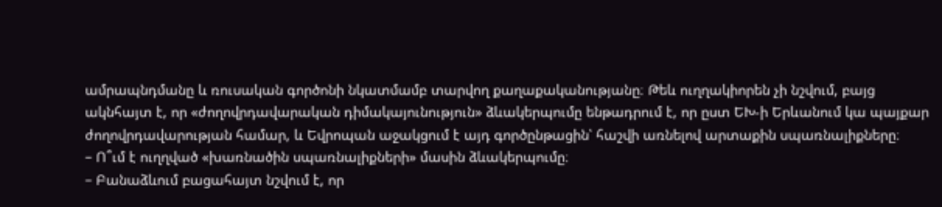ամրապնդմանը և ռուսական գործոնի նկատմամբ տարվող քաղաքականությանը։ Թեև ուղղակիորեն չի նշվում, բայց ակնհայտ է, որ «ժողովրդավարական դիմակայունություն» ձևակերպումը ենթադրում է, որ ըստ ԵԽ-ի Երևանում կա պայքար ժողովրդավարության համար, և Եվրոպան աջակցում է այդ գործընթացին՝ հաշվի առնելով արտաքին սպառնալիքները։
– Ո՞ւմ է ուղղված «խառնածին սպառնալիքների» մասին ձևակերպումը։
– Բանաձևում բացահայտ նշվում է, որ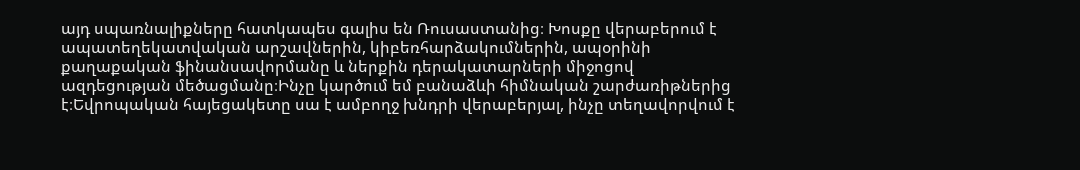այդ սպառնալիքները հատկապես գալիս են Ռուսաստանից։ Խոսքը վերաբերում է ապատեղեկատվական արշավներին, կիբեռհարձակումներին, ապօրինի քաղաքական ֆինանսավորմանը և ներքին դերակատարների միջոցով ազդեցության մեծացմանը։Ինչը կարծում եմ բանաձևի հիմնական շարժառիթներից է։Եվրոպական հայեցակետը սա է ամբողջ խնդրի վերաբերյալ, ինչը տեղավորվում է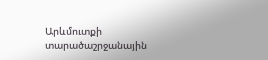Արևմուտքի տարածաշրջանային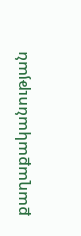քաղաքականության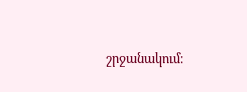շրջանակում։